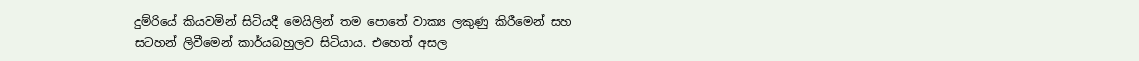දුම්රියේ කියවමින් සිටියදී මෙයිලින් තම පොතේ වාක්‍ය ලකුණු කිරීමෙන් සහ සටහන් ලිවීමෙන් කාර්යබහුලව සිටියාය. එහෙත් අසල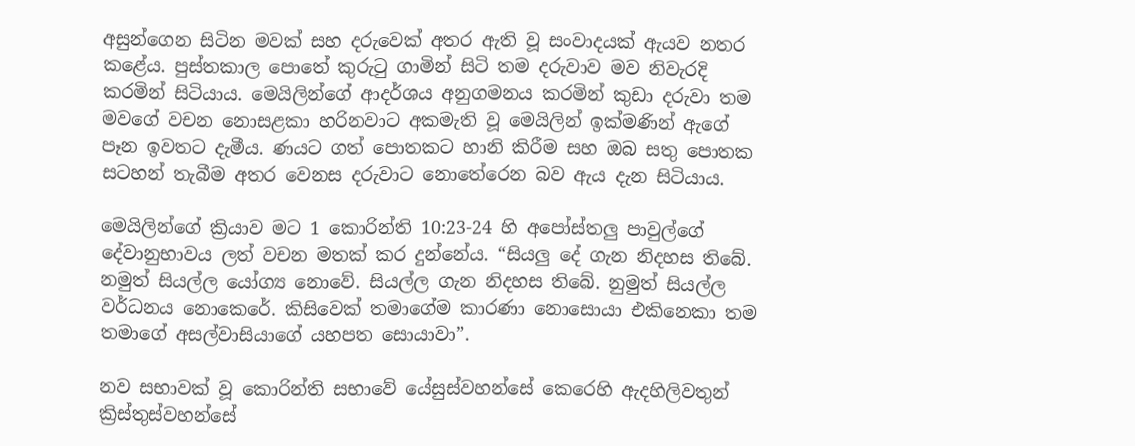අසුන්ගෙන සිටින මවක් සහ දරුවෙක් අතර ඇති වූ සංවාදයක් ඇයව නතර කළේය. පුස්තකාල පොතේ කුරුටු ගාමින් සිටි තම දරුවාව මව නිවැරදි කරමින් සිටියාය. මෙයිලින්ගේ ආදර්ශය අනුගමනය කරමින් කුඩා දරුවා තම මවගේ වචන නොසළකා හරිනවාට අකමැති වූ මෙයිලින් ඉක්මණින් ඇගේ පෑන ඉවතට දැමීය. ණයට ගත් පොතකට හානි කිරීම සහ ඔබ සතු පොතක සටහන් තැබීම අතර වෙනස දරුවාට නොතේරෙන බව ඇය දැන සිටියාය.

මෙයිලින්ගේ ක්‍රියාව මට 1 කොරින්ති 10:23-24 හි අපෝස්තලු පාවුල්ගේ දේවානුභාවය ලත් වචන මතක් කර දුන්නේය. “සියලු දේ ගැන නිදහස තිබේ. නමුත් සියල්ල යෝග්‍ය නොවේ. සියල්ල ගැන නිදහස තිබේ. නුමුත් සියල්ල වර්ධනය නොකෙරේ. කිසිවෙක් තමාගේම කාරණා නොසොයා එකිනෙකා තම තමාගේ අසල්වාසියාගේ යහපත සොයාවා”.

නව සභාවක් වූ කොරින්ති සභාවේ යේසුස්වහන්සේ කෙරෙහි ඇදහිලිවතුන් ක්‍රිස්තුස්වහන්සේ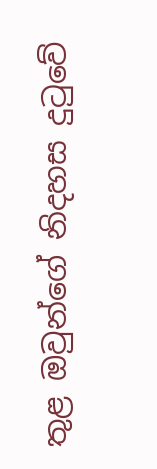තුළ ඔවුන්ගේ නිදහස දුටුවේ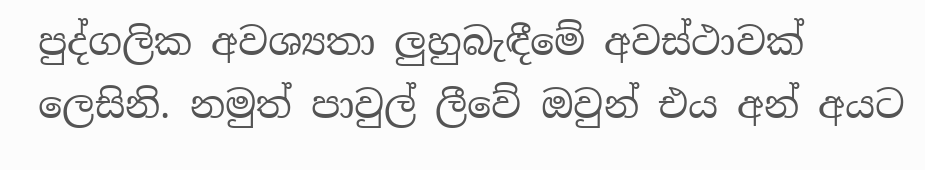පුද්ගලික අවශ්‍යතා ලුහුබැඳීමේ අවස්ථාවක් ලෙසිනි. නමුත් පාවුල් ලීවේ ඔවුන් එය අන් අයට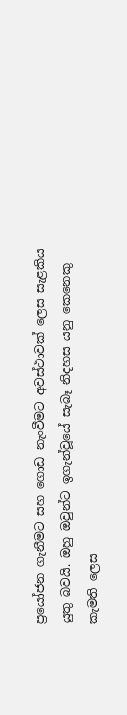ප්‍රයෝජන ගැනීමට සහ ගොඩ නැංවීමට අවස්ථාවක් ලෙස සැළකිය යුතු බවයි. ඔහු ඔවුන්ට ඉගැන්වූයේ සැබෑ නිදහස යනු කෙනෙකු කැමති ලෙස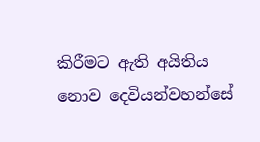කිරීමට ඇති අයිතිය නොව දෙවියන්වහන්සේ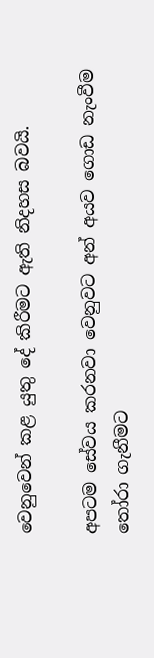වෙනුවෙන් කළ යුතු දේ කිරීමට ඇති නිදහස බවයි.

අපටම සේවය කරනවා වෙනුවට අන් අයව ගොඩ නැංවීම තෝරා ගැනීමට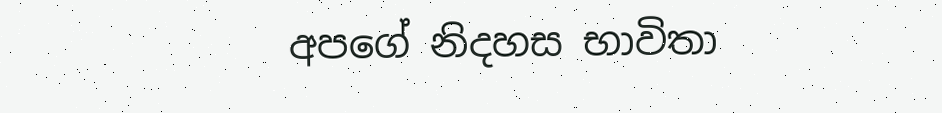අපගේ නිදහස භාවිතා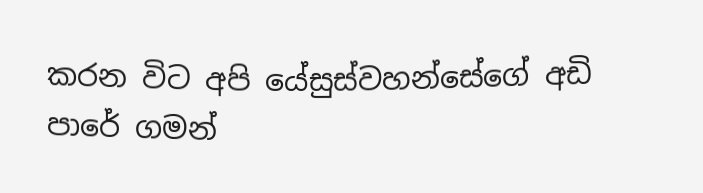කරන විට අපි යේසුස්වහන්සේගේ අඩි පාරේ ගමන්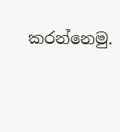කරන්නෙමු.